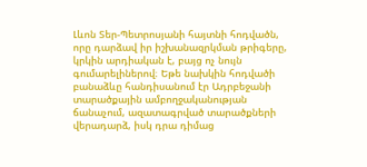Լևոն Տեր-Պետրոսյանի հայտնի հոդվածն, որը դարձավ իր իշխանազրկման թրիգերը, կրկին արդիական է, բայց ոչ նույն գումարելիներով։ Եթե նախկին հոդվածի բանաձևը հանդիսանում էր Ադրբեջանի տարածքային ամբողջականության ճանաչում, ազատագրված տարածքների վերադարձ, իսկ դրա դիմաց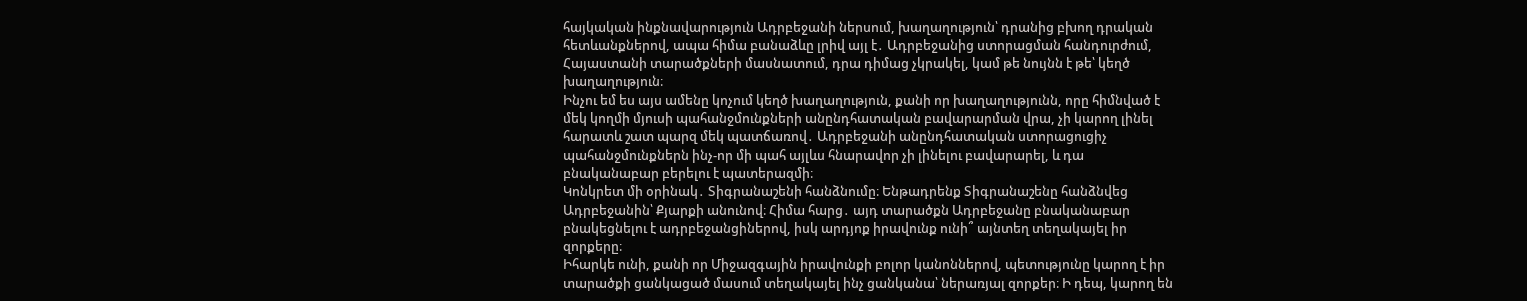հայկական ինքնավարություն Ադրբեջանի ներսում, խաղաղություն՝ դրանից բխող դրական հետևանքներով, ապա հիմա բանաձևը լրիվ այլ է․ Ադրբեջանից ստորացման հանդուրժում, Հայաստանի տարածքների մասնատում, դրա դիմաց չկրակել, կամ թե նույնն է թե՝ կեղծ խաղաղություն։
Ինչու եմ ես այս ամենը կոչում կեղծ խաղաղություն, քանի որ խաղաղությունն, որը հիմնված է մեկ կողմի մյուսի պահանջմունքների անընդհատական բավարարման վրա, չի կարող լինել հարատև շատ պարզ մեկ պատճառով․ Ադրբեջանի անընդհատական ստորացուցիչ պահանջմունքներն ինչ-որ մի պահ այլևս հնարավոր չի լինելու բավարարել, և դա բնականաբար բերելու է պատերազմի։
Կոնկրետ մի օրինակ․ Տիգրանաշենի հանձնումը։ Ենթադրենք Տիգրանաշենը հանձնվեց Ադրբեջանին՝ Քյարքի անունով։ Հիմա հարց․ այդ տարածքն Ադրբեջանը բնականաբար բնակեցնելու է ադրբեջանցիներով, իսկ արդյոք իրավունք ունի՞ այնտեղ տեղակայել իր զորքերը։
Իհարկե ունի, քանի որ Միջազգային իրավունքի բոլոր կանոններով, պետությունը կարող է իր տարածքի ցանկացած մասում տեղակայել ինչ ցանկանա՝ ներառյալ զորքեր։ Ի դեպ, կարող են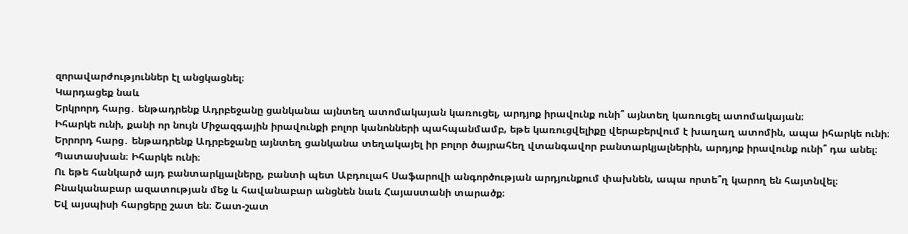զորավարժություններ էլ անցկացնել։
Կարդացեք նաև
Երկրորդ հարց․ ենթադրենք Ադրբեջանը ցանկանա այնտեղ ատոմակայան կառուցել, արդյոք իրավունք ունի՞ այնտեղ կառուցել ատոմակայան։
Իհարկե ունի, քանի որ նույն Միջազգային իրավունքի բոլոր կանոնների պահպանմամբ, եթե կառուցվելիքը վերաբերվում է խաղաղ ատոմին, ապա իհարկե ունի։
Երրորդ հարց․ ենթադրենք Ադրբեջանը այնտեղ ցանկանա տեղակայել իր բոլոր ծայրահեղ վտանգավոր բանտարկյալներին, արդյոք իրավունք ունի՞ դա անել։
Պատասխան։ Իհարկե ունի։
Ու եթե հանկարծ այդ բանտարկյալները, բանտի պետ Աբդուլահ Սաֆարովի անգործության արդյունքում փախնեն, ապա որտե՞ղ կարող են հայտնվել։ Բնականաբար ազատության մեջ և հավանաբար անցնեն նաև Հայաստանի տարածք։
Եվ այսպիսի հարցերը շատ են։ Շատ-շատ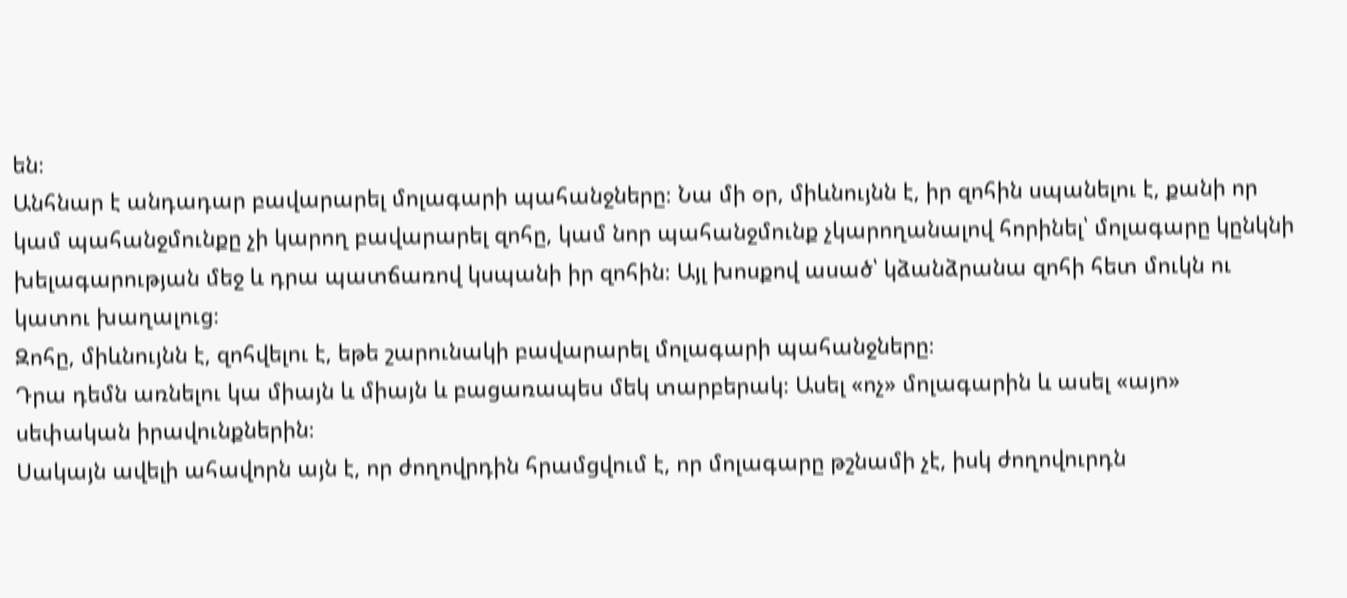են։
Անհնար է անդադար բավարարել մոլագարի պահանջները։ Նա մի օր, միևնույնն է, իր զոհին սպանելու է, քանի որ կամ պահանջմունքը չի կարող բավարարել զոհը, կամ նոր պահանջմունք չկարողանալով հորինել՝ մոլագարը կընկնի խելագարության մեջ և դրա պատճառով կսպանի իր զոհին։ Այլ խոսքով ասած՝ կձանձրանա զոհի հետ մուկն ու կատու խաղալուց։
Զոհը, միևնույնն է, զոհվելու է, եթե շարունակի բավարարել մոլագարի պահանջները։
Դրա դեմն առնելու կա միայն և միայն և բացառապես մեկ տարբերակ։ Ասել «ոչ» մոլագարին և ասել «այո» սեփական իրավունքներին։
Սակայն ավելի ահավորն այն է, որ ժողովրդին հրամցվում է, որ մոլագարը թշնամի չէ, իսկ ժողովուրդն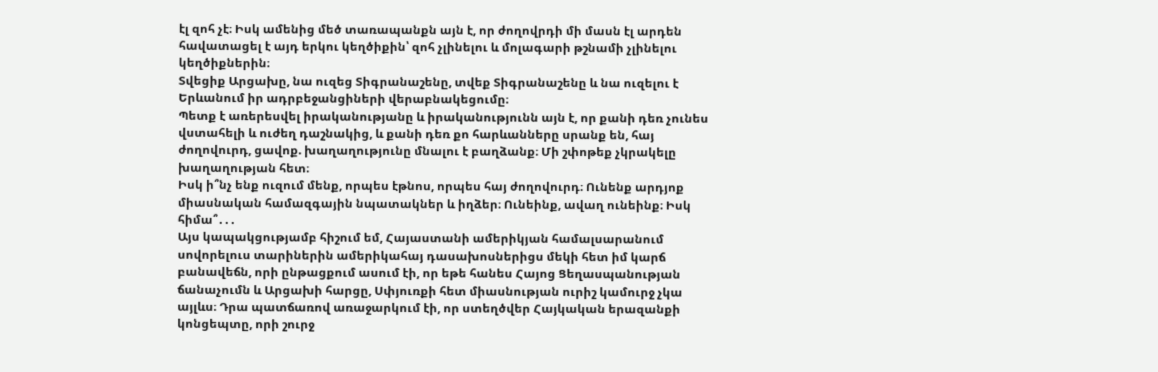էլ զոհ չէ։ Իսկ ամենից մեծ տառապանքն այն է, որ ժողովրդի մի մասն էլ արդեն հավատացել է այդ երկու կեղծիքին՝ զոհ չլինելու և մոլագարի թշնամի չլինելու կեղծիքներին։
Տվեցիք Արցախը, նա ուզեց Տիգրանաշենը, տվեք Տիգրանաշենը և նա ուզելու է Երևանում իր ադրբեջանցիների վերաբնակեցումը։
Պետք է առերեսվել իրականությանը և իրականությունն այն է, որ քանի դեռ չունես վստահելի և ուժեղ դաշնակից, և քանի դեռ քո հարևանները սրանք են, հայ ժողովուրդ, ցավոք. խաղաղությունը մնալու է բաղձանք։ Մի շփոթեք չկրակելը խաղաղության հետ։
Իսկ ի՞նչ ենք ուզում մենք, որպես էթնոս, որպես հայ ժողովուրդ։ Ունենք արդյոք միասնական համազգային նպատակներ և իղձեր։ Ունեինք, ավաղ ունեինք։ Իսկ հիմա՞․․․
Այս կապակցությամբ հիշում եմ, Հայաստանի ամերիկյան համալսարանում սովորելուս տարիներին ամերիկահայ դասախոսներիցս մեկի հետ իմ կարճ բանավեճն, որի ընթացքում ասում էի, որ եթե հանես Հայոց Ցեղասպանության ճանաչումն և Արցախի հարցը, Սփյուռքի հետ միասնության ուրիշ կամուրջ չկա այլևս։ Դրա պատճառով առաջարկում էի, որ ստեղծվեր Հայկական երազանքի կոնցեպտը, որի շուրջ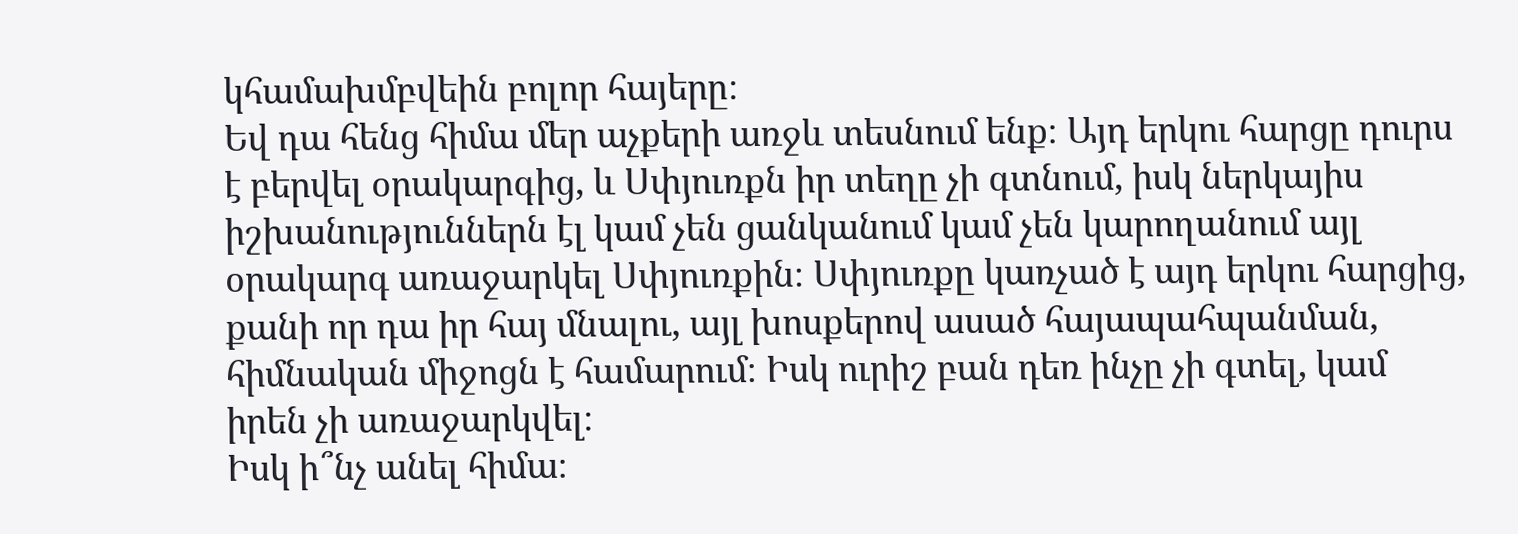կհամախմբվեին բոլոր հայերը։
Եվ դա հենց հիմա մեր աչքերի առջև տեսնում ենք։ Այդ երկու հարցը դուրս է բերվել օրակարգից, և Սփյուռքն իր տեղը չի գտնում, իսկ ներկայիս իշխանություններն էլ կամ չեն ցանկանում կամ չեն կարողանում այլ օրակարգ առաջարկել Սփյուռքին։ Սփյուռքը կառչած է այդ երկու հարցից, քանի որ դա իր հայ մնալու, այլ խոսքերով ասած հայապահպանման, հիմնական միջոցն է համարում։ Իսկ ուրիշ բան դեռ ինչը չի գտել, կամ իրեն չի առաջարկվել։
Իսկ ի՞նչ անել հիմա։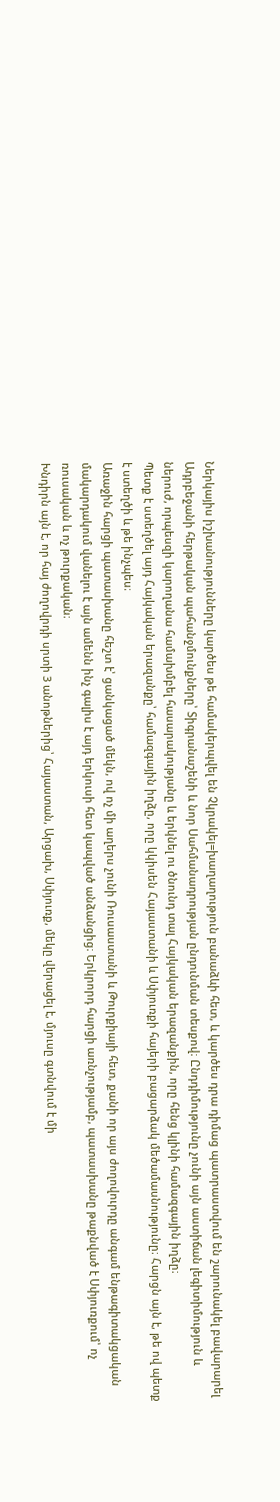Ներկայիս իշխանությունները կարծես թե համակերպվել են Չկրակել=խաղաղություն բանաձևի հետ, և կարծես դրա դիմաց պատրաստվում են շարունակել բավարարել Ադրբեջանի հերթական պահանջմունքները՝ Տիգրանաշենի և նոր Սահմանադրության ընդունման տեսքով։ Ընդդիմությունը չունի այն աստիճան լեգիտիմություն և ներուժ, որպեսզի կարողանա համախմբել հասարակությանը և երկնել ու ծնունդ տալ Հայկական երազանքին, որը հենց կլինի համազգային իղձը։
Պետք է ստեղծել այդ Հայկական երազանքը՝ համազգային իղձը, որը կկիսեն Հայաստանի և Սփյուռքի հայերի բացարձակ մեծամասնությունը։ Հարցն այն է, թե ով պետք է ստեղծի և թե ինչպես։
Առաջին հարցի պատասխանը հեշտ է՝ ցանկացած մեկն, ով ոչ մի աղերս չունի Ռուսաստանի և Թուրքիայի հետ, քանի որ այս ժողովուրդը անգամ ենթագիտակցական մակարդակում վանելու է այն ամենն ինչ գալիս է այդ երկուսի հետ կապված անձանցից։ Երկրորդ հարցի առնչությամբ, պատասխանը թաքնված է Սփյուռքում՝ ոչ ռուսական և ոչ թուրքական։
Խնդիրն այն է, որ հայ ժողովրդի սրտի 3 անոթներից՝ Հայաստան, Արցախ, Սփյուռք, մեկը վերացել է, մյուսը գտնվում է մի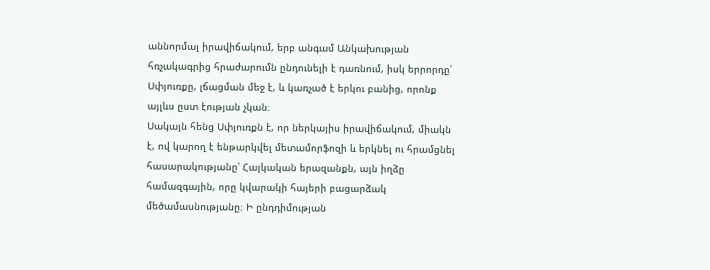աննորմալ իրավիճակում, երբ անգամ Անկախության հռչակագրից հրաժարումն ընդունելի է դառնում, իսկ երրորդը՝ Սփյուռքը, լճացման մեջ է, և կառչած է երկու բանից, որոնք այլևս ըստ էության չկան։
Սակայն հենց Սփյուռքն է, որ ներկայիս իրավիճակում, միակն է, ով կարող է ենթարկվել մետամորֆոզի և երկնել ու հրամցնել հասարակությանը՝ Հայկական երազանքն, այն իղձը համազգային, որը կվարակի հայերի բացարձակ մեծամասնությանը։ Ի ընդդիմության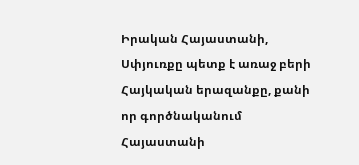Իրական Հայաստանի, Սփյուռքը պետք է առաջ բերի Հայկական երազանքը, քանի որ գործնականում Հայաստանի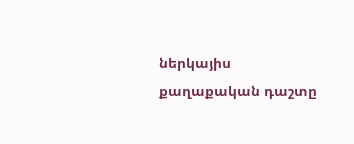ներկայիս քաղաքական դաշտը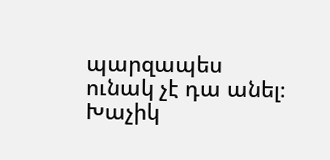պարզապես ունակ չէ դա անել։
Խաչիկ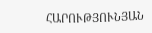ՀԱՐՈՒԹՅՈՒՆՅԱՆ